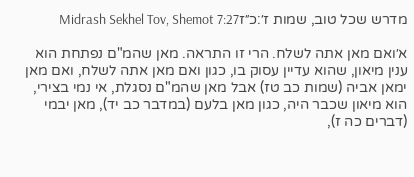מדרש שכל טוב, שמות ז׳:כ״זMidrash Sekhel Tov, Shemot 7:27

א׳ואם מאן אתה לשלח. הרי זו התראה. מאן שהמ"ם נפתחת הוא ענין מיאון, שהוא עדיין עסוק בו, כגון ואם מאן אתה לשלח, ואם מאן ימאן אביה (שמות כב טז) אבל מאן שהמ"ם נסגלת, אי נמי בצירי, הוא מיאון שכבר היה, כגון מאן בלעם (במדבר כב יד), מאן יבמי (דברים כה ז),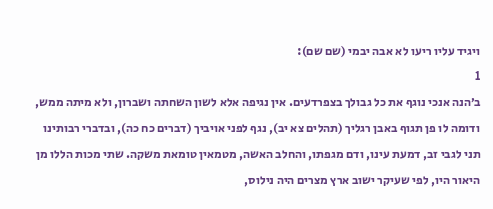ויגיד עליו ריעו לא אבה יבמי (שם שם):
1
ב׳הנה אנכי נוגף את כל גבולך בצפרדעים. אין נגיפה אלא לשון השחתה ושברון, ולא מיתה ממש, ודומה לו פן תגוף באבן רגליך (תהלים צא יב), נגף לפני אויביך (דברים כח כה), ובדברי רבותינו תני לגבי זב, דמעת עינו, ודם מגפתו, והחלב האשה, מטמאין טומאת משקה. שתי מכות הללו מן היאור היו, לפי שעיקר ישוב ארץ מצרים היה נילוס,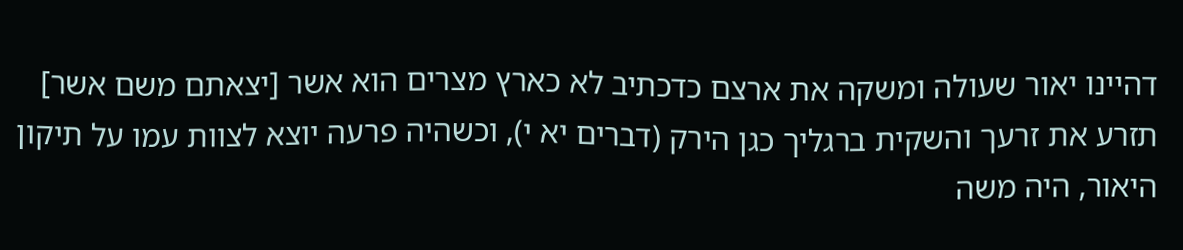דהיינו יאור שעולה ומשקה את ארצם כדכתיב לא כארץ מצרים הוא אשר [יצאתם משם אשר] תזרע את זרעך והשקית ברגליך כגן הירק (דברים יא י), וכשהיה פרעה יוצא לצוות עמו על תיקון היאור, היה משה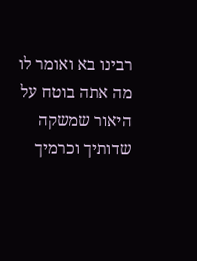רבינו בא ואומר לו מה אתה בוטח על היאור שמשקה שדותיך וכרמיך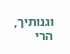וגנותיך, הרי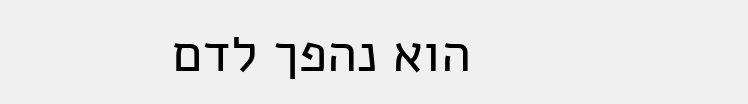הוא נהפך לדם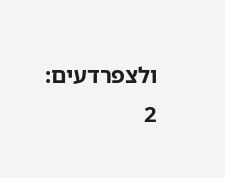ולצפרדעים:
2